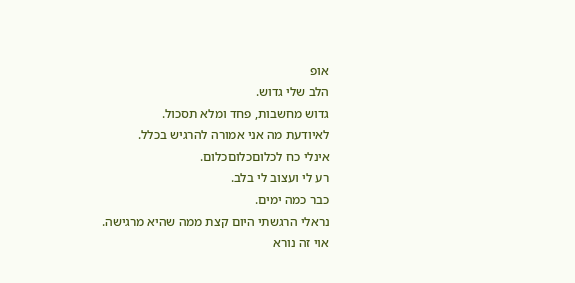אופ
הלב שלי גדוש.
גדוש מחשבות, פחד ומלא תסכול.
לאיודעת מה אני אמורה להרגיש בכלל.
אינלי כח לכלוםכלוםכלום.
רע לי ועצוב לי בלב.
כבר כמה ימים.
נראלי הרגשתי היום קצת ממה שהיא מרגישה.
אוי זה נורא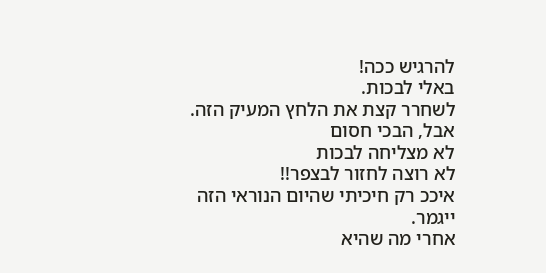להרגיש ככה!
באלי לבכות.
לשחרר קצת את הלחץ המעיק הזה.
אבל, הבכי חסום
לא מצליחה לבכות
לא רוצה לחזור לבצפר!!
איככ רק חיכיתי שהיום הנוראי הזה ייגמר.
אחרי מה שהיא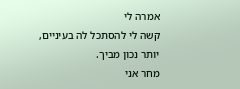אמרה לי
קשה לי להסתכל לה בעיניים,
יותר נכון מביך.
מחר אני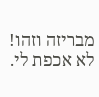מבריזה וזהו!
לא אכפת לי.